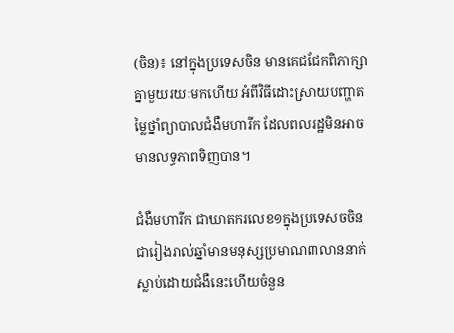(ចិន)៖ នៅក្នុងប្រទេសចិន មានគេជជែកពិភាក្សាគ្នាមួយរយៈមកហើយ អំពីវិធីដោះស្រាយបញ្ហាតម្លៃថ្នាំព្យាបាលជំងឺមហារីក ដែលពលរដ្ឋមិនអាចមានលទ្ធភាពទិញបាន។

ជំងឺមហារីក ជាឃាតករលេខ១ក្នុងប្រទេសចចិន ជារៀងរាល់ឆ្នាំមានមនុស្សប្រមាណ៣លាននាក់ ស្លាប់ដោយជំងឺនេះហើយចំនួន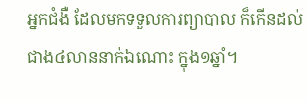អ្នកជំងឺ ដែលមកទទួលការព្យាបាល ក៏កើនដល់ជាង៤លាននាក់ឯណោះ ក្នុង១ឆ្នាំ។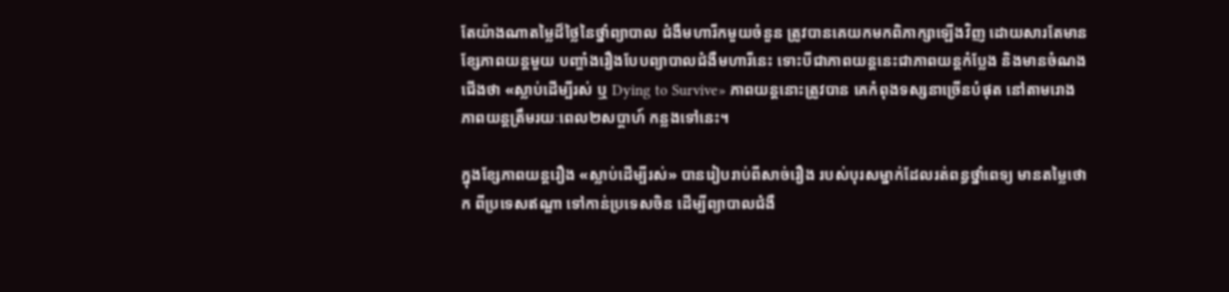តែយ៉ាងណាតម្លៃដ៏ថ្លៃនៃថ្នាំព្យាបាល ជំងឺមហារីកមួយចំនួន ត្រូវបានគេយកមកពិភាក្សាឡើងវិញ ដោយសារតែមានខ្សែភាពយន្តមួយ បញ្ចាំងរឿងបែបព្យាបាលជំងឺមហារីនេះ ទោះបីជាភាពយន្តនេះជាភាពយន្ដកំប្លែង និងមានចំណងជើងថា «ស្លាប់ដើម្បីរស់ ឬ Dying to Survive» ភាពយន្តនោះត្រូវបាន គេកំពុងទស្សនាច្រើនបំផុត នៅតាមរោងភាពយន្តត្រឹមរយៈពេល២សប្តាហ៍ កន្លងទៅនេះ។

ក្នុងខ្សែភាពយន្តរឿង «ស្លាប់ដើម្បីរស់» បានរៀបរាប់ពីសាច់រឿង របស់បុរសម្នាក់ដែលរត់ពន្ធថ្នាំពេទ្យ មានតម្លៃថោក ពីប្រទេសឥណ្ឌា ទៅកាន់ប្រទេសចិន ដើម្បីព្យាបាលជំងឺ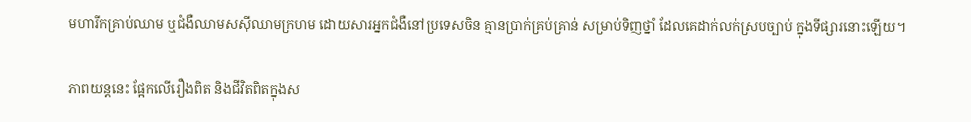មហារីកគ្រាប់ឈាម ឬជំងឺឈាមសស៊ីឈាមក្រហម ដោយសារអ្នកជំងឺនៅប្រទេសចិន គ្មានប្រាក់គ្រប់គ្រាន់ សម្រាប់ទិញថ្នាំ ដែលគេដាក់លក់ស្របច្បាប់ ក្នុងទីផ្សារនោះឡើយ។

ភាពយន្ដនេះ ផ្អែកលើរឿងពិត និងជីវិតពិតក្នុងស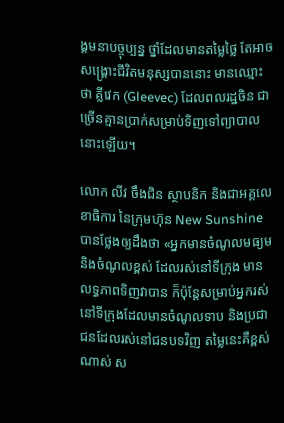ង្គមនាបច្ចុប្បន្ន ថ្នាំដែលមានតម្លៃថ្លៃ តែអាចសង្គ្រោះជីវិតមនុស្សបាននោះ មានឈ្មោះថា គ្លីវេក (Gleevec) ដែលពលរដ្ឋចិន ជាច្រើនគ្មានប្រាក់សម្រាប់ទិញទៅព្យាបាលនោះឡើយ។

លោក លីវ ចឹងជិន ស្ថាបនិក និងជាអគ្គលេខាធិការ នៃក្រុមហ៊ុន New Sunshine បានថ្លែងឲ្យដឹងថា «អ្នកមានចំណូលមធ្យម និងចំណូលខ្ពស់ ដែលរស់នៅទីក្រុង មានលទ្ធភាពទិញវាបាន ក៏ប៉ុន្ដែសម្រាប់អ្នករស់នៅទីក្រុងដែលមានចំណូលទាប និងប្រជាជនដែលរស់នៅជនបទវិញ តម្លៃនេះគឺខ្ពស់ណាស់ ស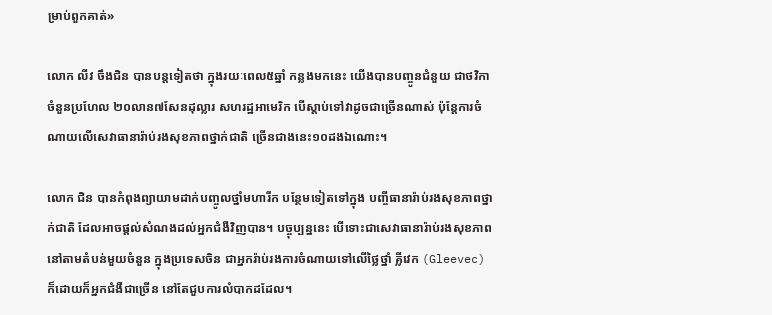ម្រាប់ពួកគាត់»

លោក លីវ ចឹងជិន បានបន្ដទៀតថា ក្នុងរយៈពេល៥ឆ្នាំ កន្លងមកនេះ យើងបានបញ្ចូនជំនួយ ជាថវិកាចំនួនប្រហែល ២០លាន៧សែនដុល្លារ សហរដ្ឋអាមេរិក បើស្តាប់ទៅវាដូចជាច្រើនណាស់ ប៉ុន្តែការចំណាយលើសេវាធានារ៉ាប់រងសុខភាពថ្នាក់ជាតិ ច្រើនជាងនេះ១០ដងឯណោះ។

លោក ជិន បានកំពុងព្យាយាមដាក់បញ្ចូលថ្នាំមហារីក បន្ថែមទៀតទៅក្នុង បញ្ចីធានារ៉ាប់រងសុខភាពថ្នាក់ជាតិ ដែលអាចផ្តល់សំណងដល់អ្នកជំងឺវិញបាន។ បច្ចុប្បន្ននេះ បើទោះជាសេវាធានារ៉ាប់រងសុខភាព នៅតាមតំបន់មួយចំនួន ក្នុងប្រទេសចិន ជាអ្នករ៉ាប់រងការចំណាយទៅលើថ្លៃថ្នាំ គ្លីវេក (Gleevec) ក៏ដោយក៏អ្នកជំងឺជាច្រើន នៅតែជួបការលំបាកដដែល។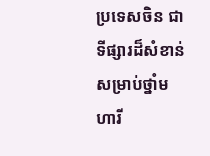ប្រទេសចិន ជាទីផ្សារដ៏សំខាន់សម្រាប់ថ្នាំមហារី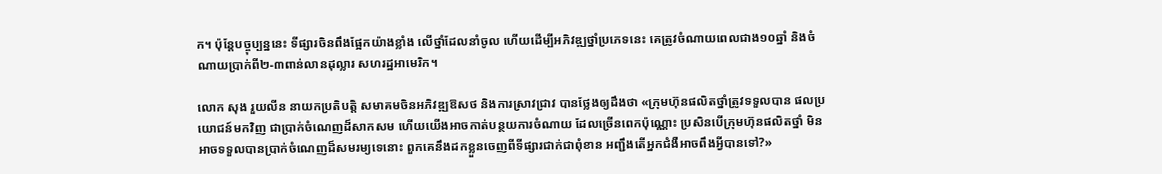ក។ ប៉ុន្តែបច្ចុប្បន្ននេះ ទីផ្សារចិនពឹងផ្អែកយ៉ាងខ្លាំង លើថ្នាំដែលនាំចូល ហើយដើម្បីអភិវឌ្ឍថ្នាំប្រភេទនេះ គេត្រូវចំណាយពេលជាង១០ឆ្នាំ និងចំណាយប្រាក់ពី២-៣ពាន់លានដុល្លារ សហរដ្ឋអាមេរិក។

លោក សុង រួយលីន នាយកប្រតិបត្តិ សមាគមចិនអភិវឌ្ឍឱសថ និងការស្រាវជ្រាវ បានថ្លែងឲ្យដឹងថា «ក្រុមហ៊ុនផលិតថ្នាំត្រូវទទួលបាន ផលប្រយោជន៍មកវិញ ជាប្រាក់ចំណេញដ៏សាកសម ហើយយើងអាចកាត់បន្ថយការចំណាយ ដែលច្រើនពេកប៉ុណ្ណោះ ប្រសិនបើក្រុមហ៊ុនផលិតថ្នាំ មិនអាចទទួលបានប្រាក់ចំណេញដ៏សមរម្យទេនោះ ពួកគេនឹងដកខ្លួនចេញពីទីផ្សារជាក់ជាពុំខាន អញ្ជឹងតើអ្នកជំងឺអាចពឹងអ្វីបានទៅ?»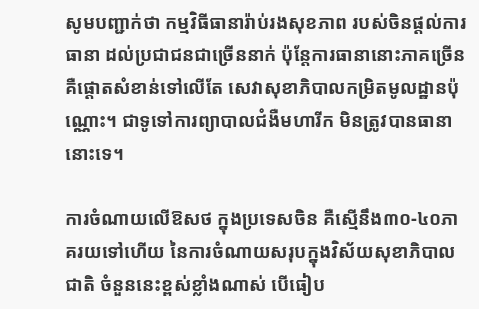សូមបញ្ជាក់ថា កម្មវិធីធានារ៉ាប់រងសុខភាព របស់ចិនផ្តល់ការធានា ដល់ប្រជាជនជាច្រើននាក់ ប៉ុន្តែការធានានោះភាគច្រើនគឺផ្តោតសំខាន់ទៅលើតែ សេវាសុខាភិបាលកម្រិតមូលដ្ឋានប៉ុណ្ណោះ។ ជាទូទៅការព្យាបាលជំងឺមហារីក មិនត្រូវបានធានា
នោះទេ។

ការចំណាយលើឱសថ ក្នុងប្រទេសចិន គឺស្មើនឹង៣០-៤០ភាគរយទៅហើយ នៃការចំណាយសរុបក្នុងវិស័យសុខាភិបាលជាតិ ចំនួននេះខ្ពស់ខ្លាំងណាស់ បើធៀប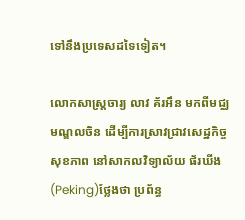ទៅនឹងប្រទេសដទៃទៀត។

លោកសាស្ត្រចារ្យ លាវ គ័រអឹន មកពីមជ្ឈមណ្ឌលចិន ដើម្បីការស្រាវជ្រាវសេដ្ឋកិច្ចសុខភាព នៅសាកលវិទ្យាល័យ ផ័រឃីង (Peking)ថ្លែងថា ប្រព័ន្ធ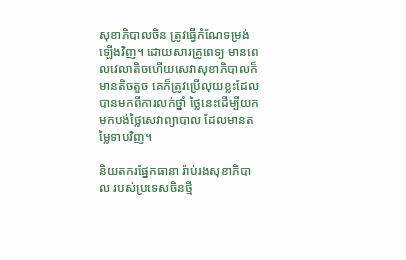សុខាភិបាលចិន ត្រូវធ្វើកំណែទម្រង់ឡើងវិញ។ ដោយសារគ្រូពេទ្យ មានពេលវេលាតិចហើយសេវាសុខាភិបាលក៏មានតិចតួច គេក៏ត្រូវប្រើលុយខ្លះដែលបានមកពីការលក់ថ្នាំ ថ្លៃនេះដើម្បីយកមកបង់ថ្លៃសេវាព្យាបាល ដែលមានតម្លៃទាបវិញ។

និយតករផ្នែកធានា រ៉ាប់រងសុខាភិបាល របស់ប្រទេសចិនថ្មី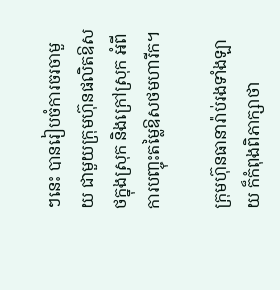ៗនេះ បានរៀបចំការចរចាមួយ ជាមួយក្រុមហ៊ុនផលិតឱសថក្នុងស្រុក និងក្រៅស្រុក អំពីការបញ្ចុះតម្លៃឱសថមហារីក។

ក្រុមហ៊ុនធានារ៉ាប់រងទាំងឡាយ ក៏កំពុងពិភាក្សាថា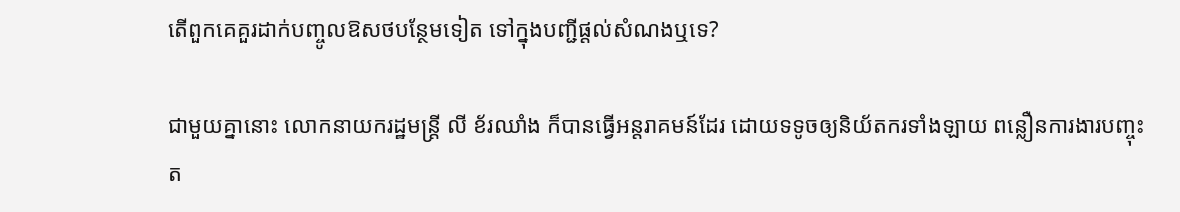តើពួកគេគួរដាក់បញ្ចូលឱសថបន្ថែមទៀត ទៅក្នុងបញ្ជីផ្តល់សំណងឬទេ?

ជាមួយគ្នានោះ លោកនាយករដ្ឋមន្ត្រី លី ខ័រឈាំង ក៏បានធ្វើអន្តរាគមន៍ដែរ ដោយទទូចឲ្យនិយ័តករទាំងឡាយ ពន្លឿនការងារបញ្ចុះត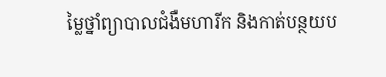ម្លៃថ្នាំព្យាបាលជំងឺមហារីក និងកាត់បន្ថយប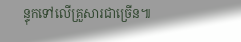ន្ទុកទៅលើគ្រួសារជាច្រើន៕